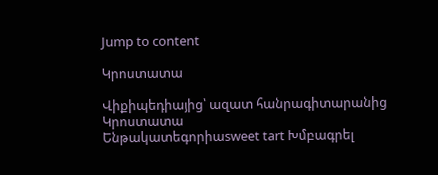Jump to content

Կրոստատա

Վիքիպեդիայից՝ ազատ հանրագիտարանից
Կրոստատա
Ենթակատեգորիաsweet tart Խմբագրել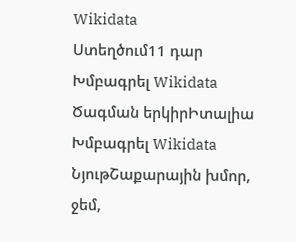Wikidata
Ստեղծում11 դար Խմբագրել Wikidata
Ծագման երկիրԻտալիա Խմբագրել Wikidata
ՆյութՇաքարային խմոր, ջեմ,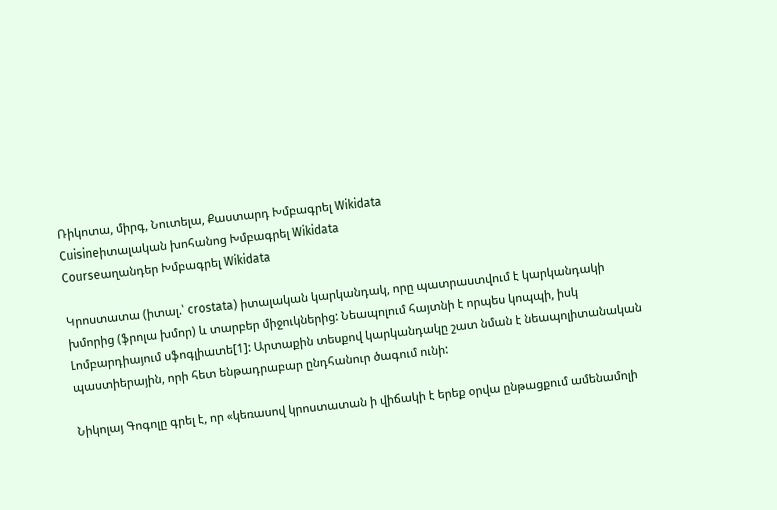Ռիկոտա, միրգ, Նուտելա, Քաստարդ Խմբագրել Wikidata
Cuisineիտալական խոհանոց Խմբագրել Wikidata
Courseաղանդեր Խմբագրել Wikidata

Կրոստատա (իտալ.՝ crostata) իտալական կարկանդակ, որը պատրաստվում է կարկանդակի խմորից (ֆրոլա խմոր) և տարբեր միջուկներից: Նեապոլում հայտնի է որպես կոպպի, իսկ Լոմբարդիայում սֆոգլիատե[1]: Արտաքին տեսքով կարկանդակը շատ նման է նեապոլիտանական պաստիերային, որի հետ ենթադրաբար ընդհանուր ծագում ունի:

Նիկոլայ Գոգոլը գրել է, որ «կեռասով կրոստատան ի վիճակի է երեք օրվա ընթացքում ամենամոլի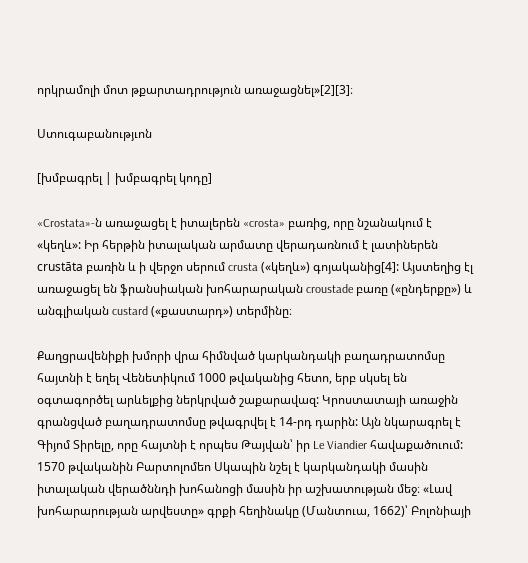որկրամոլի մոտ թքարտադրություն առաջացնել»[2][3]։

Ստուգաբանությւոն

[խմբագրել | խմբագրել կոդը]

«Crostata»-ն առաջացել է իտալերեն «crosta» բառից, որը նշանակում է «կեղև»: Իր հերթին իտալական արմատը վերադառնում է լատիներեն crustāta բառին և ի վերջո սերում crusta («կեղև») գոյականից[4]: Այստեղից էլ առաջացել են ֆրանսիական խոհարարական croustade բառը («ընդերքը») և անգլիական custard («քաստարդ») տերմինը։

Քաղցրավենիքի խմորի վրա հիմնված կարկանդակի բաղադրատոմսը հայտնի է եղել Վենետիկում 1000 թվականից հետո, երբ սկսել են օգտագործել արևելքից ներկրված շաքարավազ: Կրոստատայի առաջին գրանցված բաղադրատոմսը թվագրվել է 14-րդ դարին: Այն նկարագրել է Գիյոմ Տիրելը, որը հայտնի է որպես Թայվան՝ իր Le Viandier հավաքածուում: 1570 թվականին Բարտոլոմեո Սկապին նշել է կարկանդակի մասին իտալական վերածննդի խոհանոցի մասին իր աշխատության մեջ։ «Լավ խոհարարության արվեստը» գրքի հեղինակը (Մանտուա, 1662)՝ Բոլոնիայի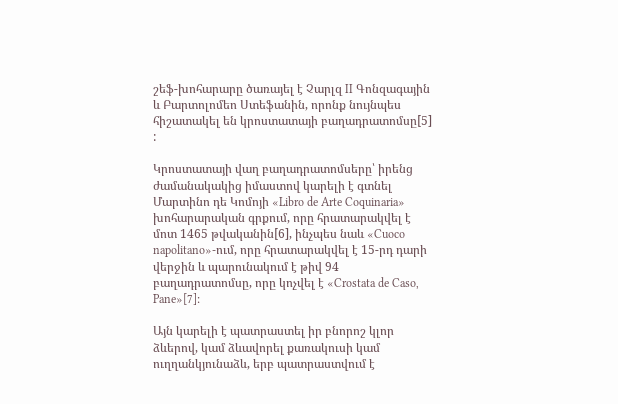շեֆ-խոհարարը ծառայել է Չարլզ II Գոնզագային և Բարտոլոմեո Ստեֆանին, որոնք նույնպես հիշատակել են կրոստատայի բաղադրատոմսը[5] :

Կրոստատայի վաղ բաղադրատոմսերը՝ իրենց ժամանակակից իմաստով կարելի է գտնել Մարտինո դե Կոմոյի «Libro de Arte Coquinaria» խոհարարական գրքում, որը հրատարակվել է մոտ 1465 թվականին[6], ինչպես նաև «Cuoco napolitano»-ում, որը հրատարակվել է 15-րդ դարի վերջին և պարունակում է թիվ 94 բաղադրատոմսը, որը կոչվել է «Crostata de Caso, Pane»[7]։

Այն կարելի է պատրաստել իր բնորոշ կլոր ձևերով, կամ ձևավորել քառակուսի կամ ուղղանկյունաձև, երբ պատրաստվում է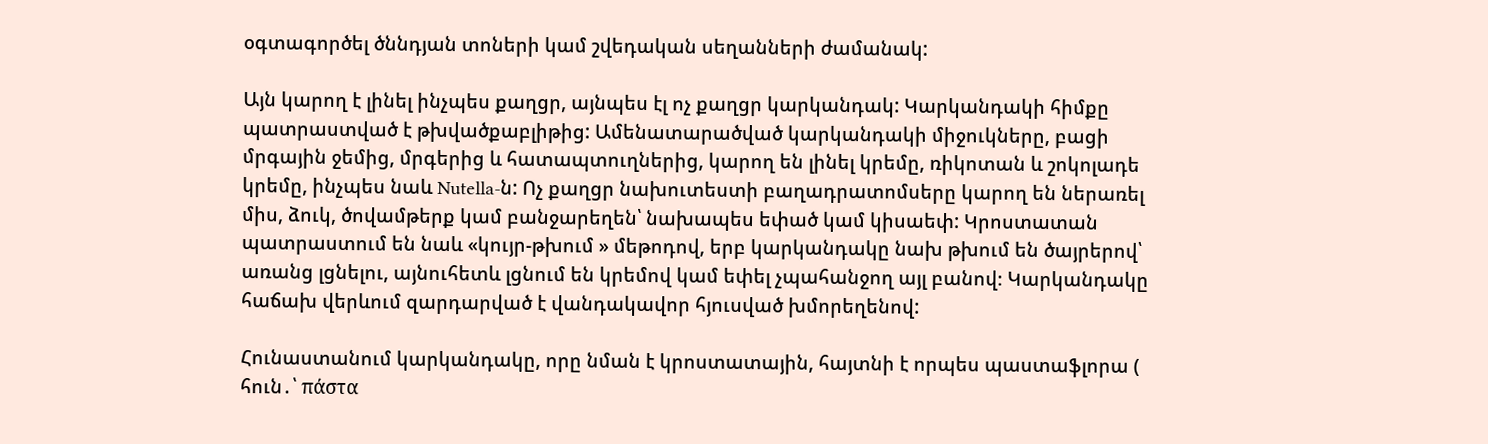օգտագործել ծննդյան տոների կամ շվեդական սեղանների ժամանակ:

Այն կարող է լինել ինչպես քաղցր, այնպես էլ ոչ քաղցր կարկանդակ: Կարկանդակի հիմքը պատրաստված է թխվածքաբլիթից: Ամենատարածված կարկանդակի միջուկները, բացի մրգային ջեմից, մրգերից և հատապտուղներից, կարող են լինել կրեմը, ռիկոտան և շոկոլադե կրեմը, ինչպես նաև Nutella-ն: Ոչ քաղցր նախուտեստի բաղադրատոմսերը կարող են ներառել միս, ձուկ, ծովամթերք կամ բանջարեղեն՝ նախապես եփած կամ կիսաեփ: Կրոստատան պատրաստում են նաև «կույր-թխում » մեթոդով, երբ կարկանդակը նախ թխում են ծայրերով՝ առանց լցնելու, այնուհետև լցնում են կրեմով կամ եփել չպահանջող այլ բանով։ Կարկանդակը հաճախ վերևում զարդարված է վանդակավոր հյուսված խմորեղենով:

Հունաստանում կարկանդակը, որը նման է կրոստատային, հայտնի է որպես պաստաֆլորա ( հուն․՝ πάστα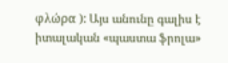φλώρα ): Այս անունը գալիս է իտալական «պաստա ֆրոլա»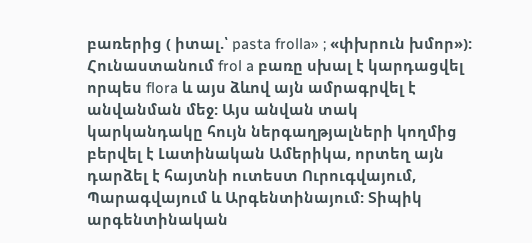բառերից ( իտալ.՝ pasta frolla» ; «փխրուն խմոր»): Հունաստանում frol a բառը սխալ է կարդացվել որպես flora և այս ձևով այն ամրագրվել է անվանման մեջ: Այս անվան տակ կարկանդակը հույն ներգաղթյալների կողմից բերվել է Լատինական Ամերիկա, որտեղ այն դարձել է հայտնի ուտեստ Ուրուգվայում, Պարագվայում և Արգենտինայում: Տիպիկ արգենտինական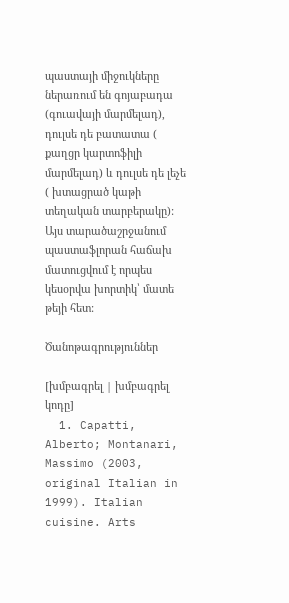պաստայի միջուկները ներառում են գոյաբադա (գուավայի մարմելադ), դուլսե դե բատատա ( քաղցր կարտոֆիլի մարմելադ) և դուլսե դե լեչե ( խտացրած կաթի տեղական տարբերակը): Այս տարածաշրջանում պաստաֆլորան հաճախ մատուցվում է որպես կեսօրվա խորտիկ՝ մատե թեյի հետ:

Ծանոթագրություններ

[խմբագրել | խմբագրել կոդը]
  1. Capatti, Alberto; Montanari, Massimo (2003, original Italian in 1999). Italian cuisine. Arts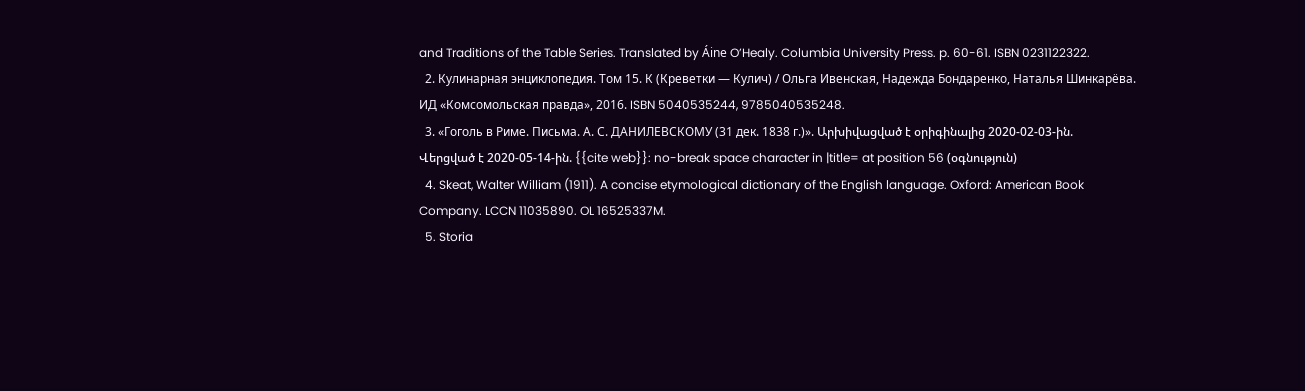and Traditions of the Table Series. Translated by Áine O’Healy. Columbia University Press. p. 60-61. ISBN 0231122322.
  2. Кулинарная энциклопедия. Том 15. К (Креветки — Кулич) / Ольга Ивенская, Надежда Бондаренко, Наталья Шинкарёва. ИД «Комсомольская правда», 2016. ISBN 5040535244, 9785040535248.
  3. «Гоголь в Риме. Письма. А. С. ДАНИЛЕВСКОМУ (31 дек. 1838 г.)». Արխիվացված է օրիգինալից 2020-02-03-ին. Վերցված է 2020-05-14-ին. {{cite web}}: no-break space character in |title= at position 56 (օգնություն)
  4. Skeat, Walter William (1911). A concise etymological dictionary of the English language. Oxford: American Book Company. LCCN 11035890. OL 16525337M.
  5. Storia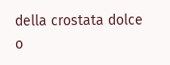della crostata dolce o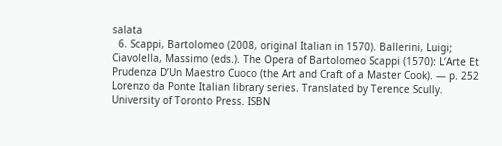salata
  6. Scappi, Bartolomeo (2008, original Italian in 1570). Ballerini, Luigi; Ciavolella, Massimo (eds.). The Opera of Bartolomeo Scappi (1570): L’Arte Et Prudenza D’Un Maestro Cuoco (the Art and Craft of a Master Cook). — p. 252 Lorenzo da Ponte Italian library series. Translated by Terence Scully. University of Toronto Press. ISBN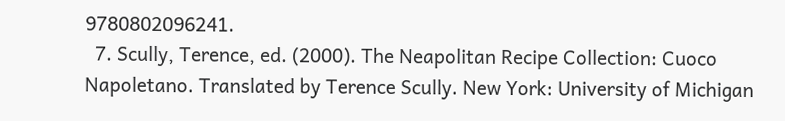9780802096241.
  7. Scully, Terence, ed. (2000). The Neapolitan Recipe Collection: Cuoco Napoletano. Translated by Terence Scully. New York: University of Michigan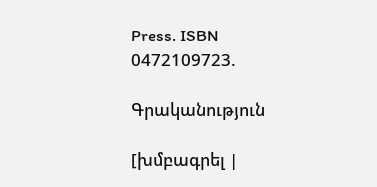Press. ISBN 0472109723.

Գրականություն

[խմբագրել |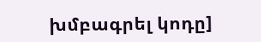խմբագրել կոդը]